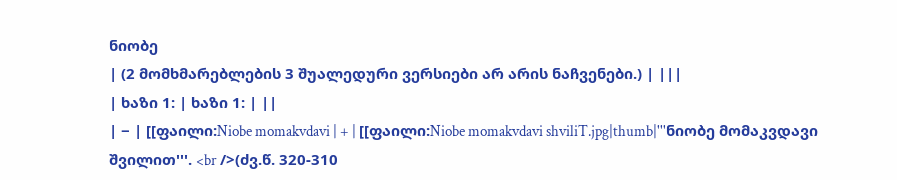ნიობე
| (2 მომხმარებლების 3 შუალედური ვერსიები არ არის ნაჩვენები.) | |||
| ხაზი 1: | ხაზი 1: | ||
| − | [[ფაილი:Niobe momakvdavi | + | [[ფაილი:Niobe momakvdavi shviliT.jpg|thumb|'''ნიობე მომაკვდავი შვილით'''. <br />(ძვ.წ. 320-310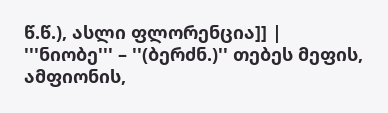წ.წ.), ასლი ფლორენცია]] |
'''ნიობე''' – ''(ბერძნ.)'' თებეს მეფის, ამფიონის,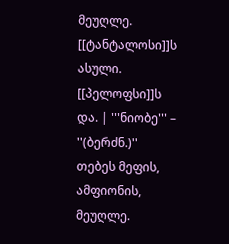მეუღლე. [[ტანტალოსი]]ს ასული. [[პელოფსი]]ს და. | '''ნიობე''' – ''(ბერძნ.)'' თებეს მეფის, ამფიონის, მეუღლე.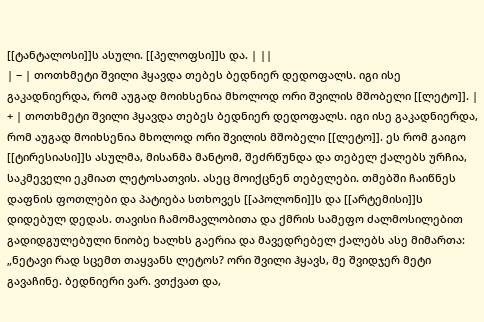[[ტანტალოსი]]ს ასული. [[პელოფსი]]ს და. | ||
| − | თოთხმეტი შვილი ჰყავდა თებეს ბედნიერ დედოფალს. იგი ისე გაკადნიერდა, რომ აუგად მოიხსენია მხოლოდ ორი შვილის მშობელი [[ლეტო]]. | + | თოთხმეტი შვილი ჰყავდა თებეს ბედნიერ დედოფალს. იგი ისე გაკადნიერდა, რომ აუგად მოიხსენია მხოლოდ ორი შვილის მშობელი [[ლეტო]]. ეს რომ გაიგო [[ტირესიასი]]ს ასულმა, მისანმა მანტომ, შეძრწუნდა და თებელ ქალებს ურჩია, საკმეველი ეკმიათ ლეტოსათვის. ასეც მოიქცნენ თებელები. თმებში ჩაიწნეს დაფნის ფოთლები და პატიება სთხოვეს [[აპოლონი]]ს და [[არტემისი]]ს დიდებულ დედას. თავისი ჩამომავლობითა და ქმრის სამეფო ძალმოსილებით გადიდგულებული ნიობე ხალხს გაერია და მავედრებელ ქალებს ასე მიმართა: „ნეტავი რად სცემთ თაყვანს ლეტოს? ორი შვილი ჰყავს, მე შვიდჯერ მეტი გავაჩინე. ბედნიერი ვარ. ვთქვათ და,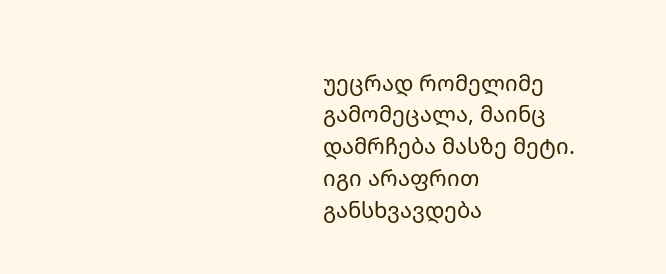უეცრად რომელიმე გამომეცალა, მაინც დამრჩება მასზე მეტი. იგი არაფრით განსხვავდება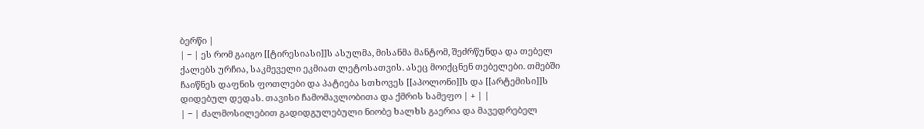ბერწი |
| − | ეს რომ გაიგო [[ტირესიასი]]ს ასულმა, მისანმა მანტომ, შეძრწუნდა და თებელ ქალებს ურჩია, საკმეველი ეკმიათ ლეტოსათვის. ასეც მოიქცნენ თებელები. თმებში ჩაიწნეს დაფნის ფოთლები და პატიება სთხოვეს [[აპოლონი]]ს და [[არტემისი]]ს დიდებულ დედას. თავისი ჩამომავლობითა და ქმრის სამეფო | + | |
| − | ძალმოსილებით გადიდგულებული ნიობე ხალხს გაერია და მავედრებელ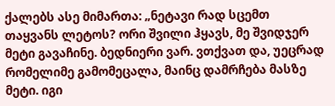ქალებს ასე მიმართა: „ნეტავი რად სცემთ თაყვანს ლეტოს? ორი შვილი ჰყავს, მე შვიდჯერ მეტი გავაჩინე. ბედნიერი ვარ. ვთქვათ და, უეცრად რომელიმე გამომეცალა, მაინც დამრჩება მასზე მეტი. იგი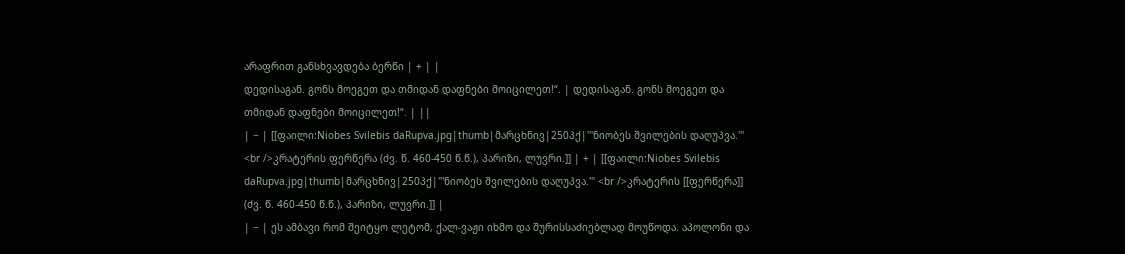არაფრით განსხვავდება ბერწი | + | |
დედისაგან. გონს მოეგეთ და თმიდან დაფნები მოიცილეთ!“. | დედისაგან. გონს მოეგეთ და თმიდან დაფნები მოიცილეთ!“. | ||
| − | [[ფაილი:Niobes Svilebis daRupva.jpg|thumb|მარცხნივ|250პქ|'''ნიობეს შვილების დაღუპვა.''' <br />კრატერის ფერწერა (ძვ. წ. 460-450 წ.წ.), პარიზი, ლუვრი.]] | + | [[ფაილი:Niobes Svilebis daRupva.jpg|thumb|მარცხნივ|250პქ|'''ნიობეს შვილების დაღუპვა.''' <br />კრატერის [[ფერწერა]] (ძვ. წ. 460-450 წ.წ.), პარიზი, ლუვრი.]] |
| − | ეს ამბავი რომ შეიტყო ლეტომ, ქალ-ვაჟი იხმო და შურისსაძიებლად მოუწოდა. აპოლონი და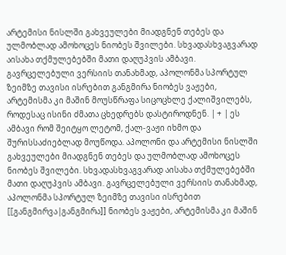არტემისი ნისლში გახვეულები მიადგნენ თებეს და ულმობლად ამოხოცეს ნიობეს შვილები. სხვადასხვაგვარად აისახა თქმულებებში მათი დაღუპვის ამბავი. გავრცელებული ვერსიის თანახმად, აპოლონმა სპორტულ ზეიმზე თავისი ისრებით განგმირა ნიობეს ვაჟები, არტემისმა კი მაშინ მოუსწრაფა სიცოცხლე ქალიშვილებს, როდესაც ისინი ძმათა ცხედრებს დასტიროდნენ. | + | ეს ამბავი რომ შეიტყო ლეტომ, ქალ-ვაჟი იხმო და შურისსაძიებლად მოუწოდა. აპოლონი და არტემისი ნისლში გახვეულები მიადგნენ თებეს და ულმობლად ამოხოცეს ნიობეს შვილები. სხვადასხვაგვარად აისახა თქმულებებში მათი დაღუპვის ამბავი. გავრცელებული ვერსიის თანახმად, აპოლონმა სპორტულ ზეიმზე თავისი ისრებით [[განგმირვა|განგმირა]] ნიობეს ვაჟები, არტემისმა კი მაშინ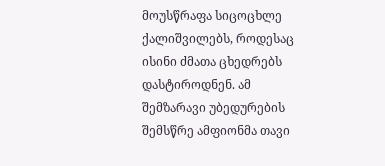მოუსწრაფა სიცოცხლე ქალიშვილებს, როდესაც ისინი ძმათა ცხედრებს დასტიროდნენ. ამ შემზარავი უბედურების შემსწრე ამფიონმა თავი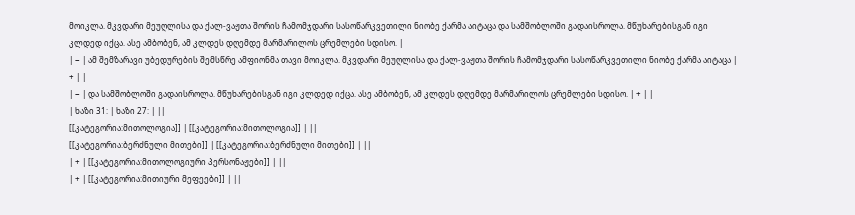მოიკლა. მკვდარი მეუღლისა და ქალ-ვაჟთა შორის ჩამომჯდარი სასოწარკვეთილი ნიობე ქარმა აიტაცა და სამშობლოში გადაისროლა. მწუხარებისგან იგი კლდედ იქცა. ასე ამბობენ, ამ კლდეს დღემდე მარმარილოს ცრემლები სდისო. |
| − | ამ შემზარავი უბედურების შემსწრე ამფიონმა თავი მოიკლა. მკვდარი მეუღლისა და ქალ-ვაჟთა შორის ჩამომჯდარი სასოწარკვეთილი ნიობე ქარმა აიტაცა | + | |
| − | და სამშობლოში გადაისროლა. მწუხარებისგან იგი კლდედ იქცა. ასე ამბობენ, ამ კლდეს დღემდე მარმარილოს ცრემლები სდისო. | + | |
| ხაზი 31: | ხაზი 27: | ||
[[კატეგორია:მითოლოგია]] | [[კატეგორია:მითოლოგია]] | ||
[[კატეგორია:ბერძნული მითები]] | [[კატეგორია:ბერძნული მითები]] | ||
| + | [[კატეგორია:მითოლოგიური პერსონაჟები]] | ||
| + | [[კატეგორია:მითიური მეფეები]] | ||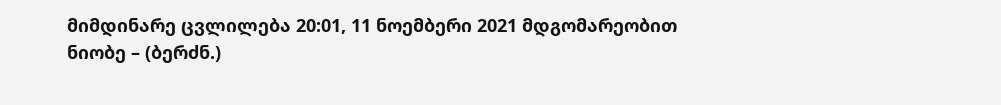მიმდინარე ცვლილება 20:01, 11 ნოემბერი 2021 მდგომარეობით
ნიობე – (ბერძნ.)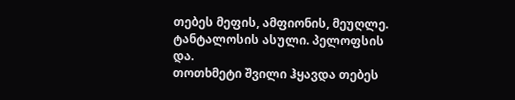თებეს მეფის, ამფიონის, მეუღლე. ტანტალოსის ასული. პელოფსის და.
თოთხმეტი შვილი ჰყავდა თებეს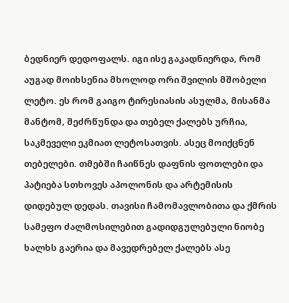ბედნიერ დედოფალს. იგი ისე გაკადნიერდა, რომ აუგად მოიხსენია მხოლოდ ორი შვილის მშობელი ლეტო. ეს რომ გაიგო ტირესიასის ასულმა, მისანმა მანტომ, შეძრწუნდა და თებელ ქალებს ურჩია, საკმეველი ეკმიათ ლეტოსათვის. ასეც მოიქცნენ თებელები. თმებში ჩაიწნეს დაფნის ფოთლები და პატიება სთხოვეს აპოლონის და არტემისის დიდებულ დედას. თავისი ჩამომავლობითა და ქმრის სამეფო ძალმოსილებით გადიდგულებული ნიობე ხალხს გაერია და მავედრებელ ქალებს ასე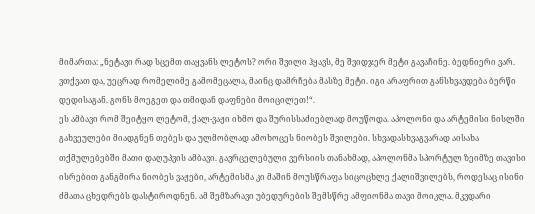მიმართა: „ნეტავი რად სცემთ თაყვანს ლეტოს? ორი შვილი ჰყავს, მე შვიდჯერ მეტი გავაჩინე. ბედნიერი ვარ. ვთქვათ და, უეცრად რომელიმე გამომეცალა, მაინც დამრჩება მასზე მეტი. იგი არაფრით განსხვავდება ბერწი
დედისაგან. გონს მოეგეთ და თმიდან დაფნები მოიცილეთ!“.
ეს ამბავი რომ შეიტყო ლეტომ, ქალ-ვაჟი იხმო და შურისსაძიებლად მოუწოდა. აპოლონი და არტემისი ნისლში გახვეულები მიადგნენ თებეს და ულმობლად ამოხოცეს ნიობეს შვილები. სხვადასხვაგვარად აისახა თქმულებებში მათი დაღუპვის ამბავი. გავრცელებული ვერსიის თანახმად, აპოლონმა სპორტულ ზეიმზე თავისი ისრებით განგმირა ნიობეს ვაჟები, არტემისმა კი მაშინ მოუსწრაფა სიცოცხლე ქალიშვილებს, როდესაც ისინი ძმათა ცხედრებს დასტიროდნენ. ამ შემზარავი უბედურების შემსწრე ამფიონმა თავი მოიკლა. მკვდარი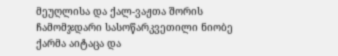მეუღლისა და ქალ-ვაჟთა შორის ჩამომჯდარი სასოწარკვეთილი ნიობე ქარმა აიტაცა და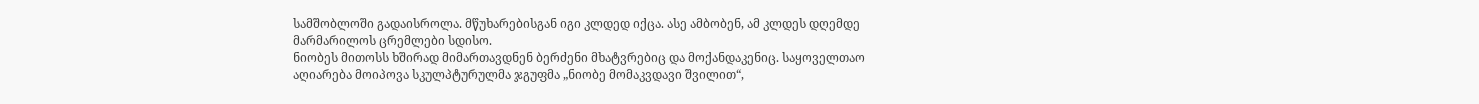სამშობლოში გადაისროლა. მწუხარებისგან იგი კლდედ იქცა. ასე ამბობენ, ამ კლდეს დღემდე მარმარილოს ცრემლები სდისო.
ნიობეს მითოსს ხშირად მიმართავდნენ ბერძენი მხატვრებიც და მოქანდაკენიც. საყოველთაო აღიარება მოიპოვა სკულპტურულმა ჯგუფმა „ნიობე მომაკვდავი შვილით“,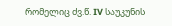რომელიც ძვ.წ. IV საუკუნის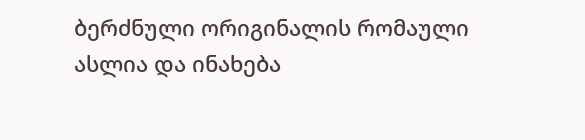ბერძნული ორიგინალის რომაული ასლია და ინახება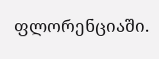ფლორენციაში.